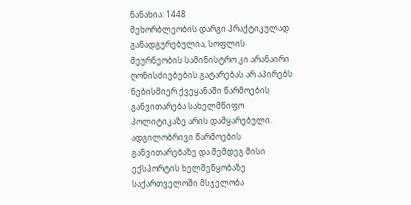ნანახია: 1448
მეხორბლეობის დარგი პრაქტიკულად განადგურებულია, სოფლის მეურნეობის სამინისტრო კი არანაირი ღონისძიებების გატარებას არ აპირებს
ნებისმიერ ქვეყანაში წარმოების განვითარება სახელმწიფო პოლიტიკაზე არის დამყარებული. ადგილობრივი წარმოების განვითარებაზე და შემდეგ მისი ექსპორტის ხელშეწყობაზე საქართველოში მსჯელობა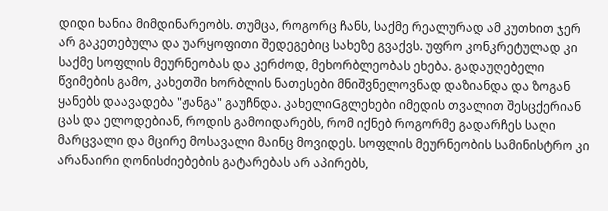დიდი ხანია მიმდინარეობს. თუმცა, როგორც ჩანს, საქმე რეალურად ამ კუთხით ჯერ არ გაკეთებულა და უარყოფითი შედეგებიც სახეზე გვაქვს. უფრო კონკრეტულად კი საქმე სოფლის მეურნეობას და კერძოდ, მეხორბლეობას ეხება. გადაუღებელი წვიმების გამო, კახეთში ხორბლის ნათესები მნიშვნელოვნად დაზიანდა და ზოგან ყანებს დაავადება "ჟანგა" გაუჩნდა. კახელიGგლეხები იმედის თვალით შესცქერიან ცას და ელოდებიან, როდის გამოიდარებს, რომ იქნებ როგორმე გადარჩეს საღი მარცვალი და მცირე მოსავალი მაინც მოვიდეს. სოფლის მეურნეობის სამინისტრო კი არანაირი ღონისძიებების გატარებას არ აპირებს,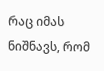რაც იმას ნიშნავს, რომ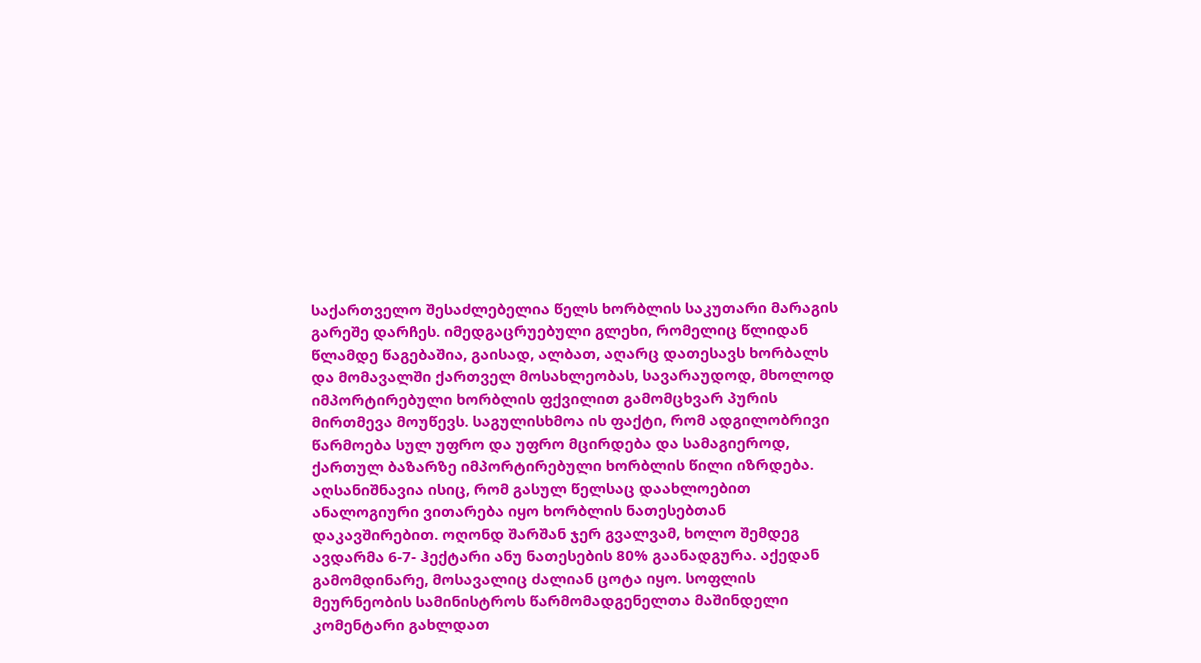საქართველო შესაძლებელია წელს ხორბლის საკუთარი მარაგის გარეშე დარჩეს. იმედგაცრუებული გლეხი, რომელიც წლიდან წლამდე წაგებაშია, გაისად, ალბათ, აღარც დათესავს ხორბალს და მომავალში ქართველ მოსახლეობას, სავარაუდოდ, მხოლოდ იმპორტირებული ხორბლის ფქვილით გამომცხვარ პურის მირთმევა მოუწევს. საგულისხმოა ის ფაქტი, რომ ადგილობრივი წარმოება სულ უფრო და უფრო მცირდება და სამაგიეროდ, ქართულ ბაზარზე იმპორტირებული ხორბლის წილი იზრდება. აღსანიშნავია ისიც, რომ გასულ წელსაც დაახლოებით ანალოგიური ვითარება იყო ხორბლის ნათესებთან დაკავშირებით. ოღონდ შარშან ჯერ გვალვამ, ხოლო შემდეგ ავდარმა 6-7- ჰექტარი ანუ ნათესების 80% გაანადგურა. აქედან გამომდინარე, მოსავალიც ძალიან ცოტა იყო. სოფლის მეურნეობის სამინისტროს წარმომადგენელთა მაშინდელი კომენტარი გახლდათ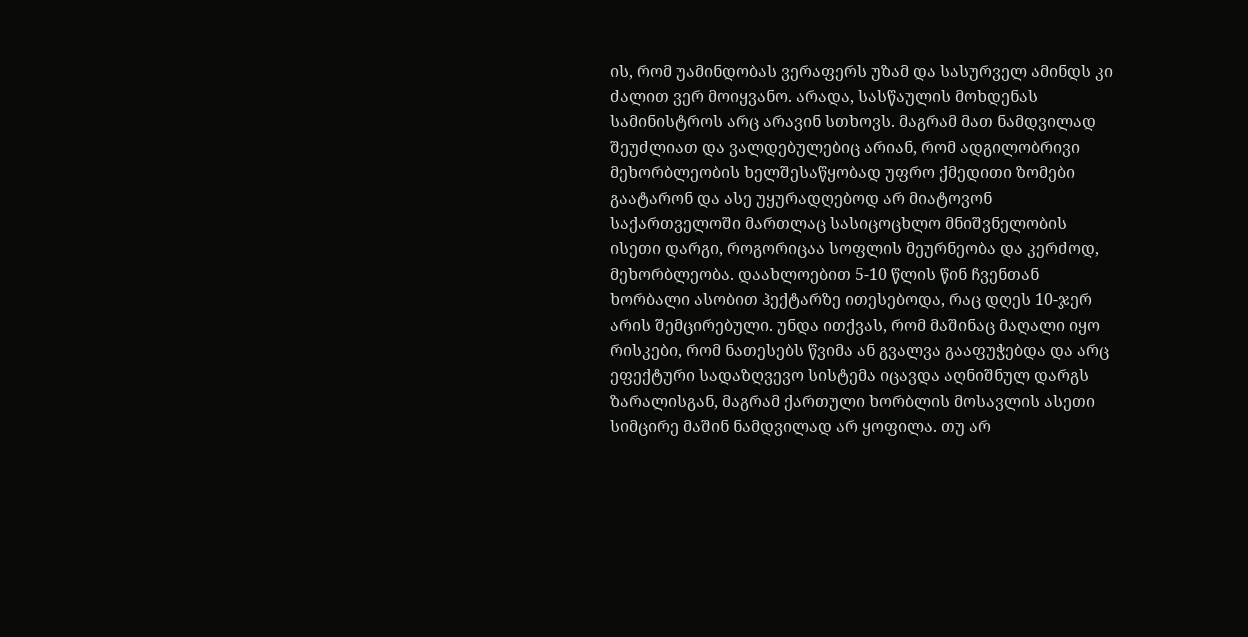ის, რომ უამინდობას ვერაფერს უზამ და სასურველ ამინდს კი ძალით ვერ მოიყვანო. არადა, სასწაულის მოხდენას სამინისტროს არც არავინ სთხოვს. მაგრამ მათ ნამდვილად შეუძლიათ და ვალდებულებიც არიან, რომ ადგილობრივი მეხორბლეობის ხელშესაწყობად უფრო ქმედითი ზომები გაატარონ და ასე უყურადღებოდ არ მიატოვონ საქართველოში მართლაც სასიცოცხლო მნიშვნელობის ისეთი დარგი, როგორიცაა სოფლის მეურნეობა და კერძოდ, მეხორბლეობა. დაახლოებით 5-10 წლის წინ ჩვენთან ხორბალი ასობით ჰექტარზე ითესებოდა, რაც დღეს 10-ჯერ არის შემცირებული. უნდა ითქვას, რომ მაშინაც მაღალი იყო რისკები, რომ ნათესებს წვიმა ან გვალვა გააფუჭებდა და არც ეფექტური სადაზღვევო სისტემა იცავდა აღნიშნულ დარგს ზარალისგან, მაგრამ ქართული ხორბლის მოსავლის ასეთი სიმცირე მაშინ ნამდვილად არ ყოფილა. თუ არ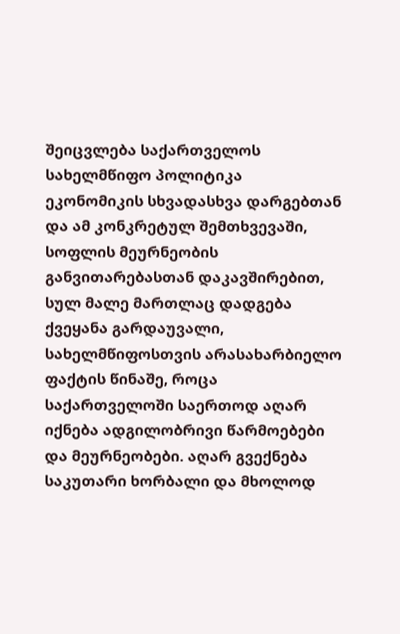შეიცვლება საქართველოს სახელმწიფო პოლიტიკა ეკონომიკის სხვადასხვა დარგებთან და ამ კონკრეტულ შემთხვევაში, სოფლის მეურნეობის განვითარებასთან დაკავშირებით, სულ მალე მართლაც დადგება ქვეყანა გარდაუვალი, სახელმწიფოსთვის არასახარბიელო ფაქტის წინაშე, როცა საქართველოში საერთოდ აღარ იქნება ადგილობრივი წარმოებები და მეურნეობები. აღარ გვექნება საკუთარი ხორბალი და მხოლოდ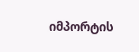იმპორტის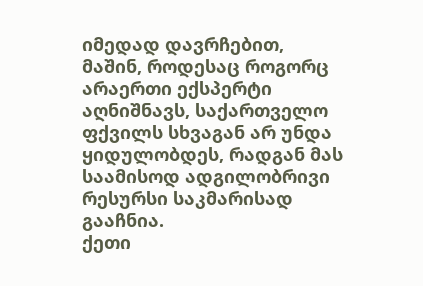იმედად დავრჩებით, მაშინ, როდესაც როგორც არაერთი ექსპერტი აღნიშნავს, საქართველო ფქვილს სხვაგან არ უნდა ყიდულობდეს, რადგან მას საამისოდ ადგილობრივი რესურსი საკმარისად გააჩნია.
ქეთი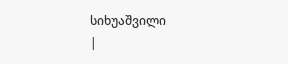სიხუაშვილი
|